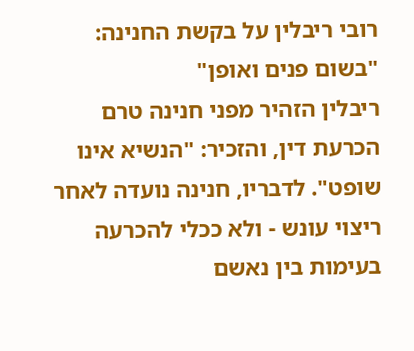רובי ריבלין על בקשת החנינה: "בשום פנים ואופן"
ריבלין הזהיר מפני חנינה טרם הכרעת דין, והזכיר: "הנשיא אינו שופט". לדבריו, חנינה נועדה לאחר ריצוי עונש - ולא ככלי להכרעה בעימות בין נאשם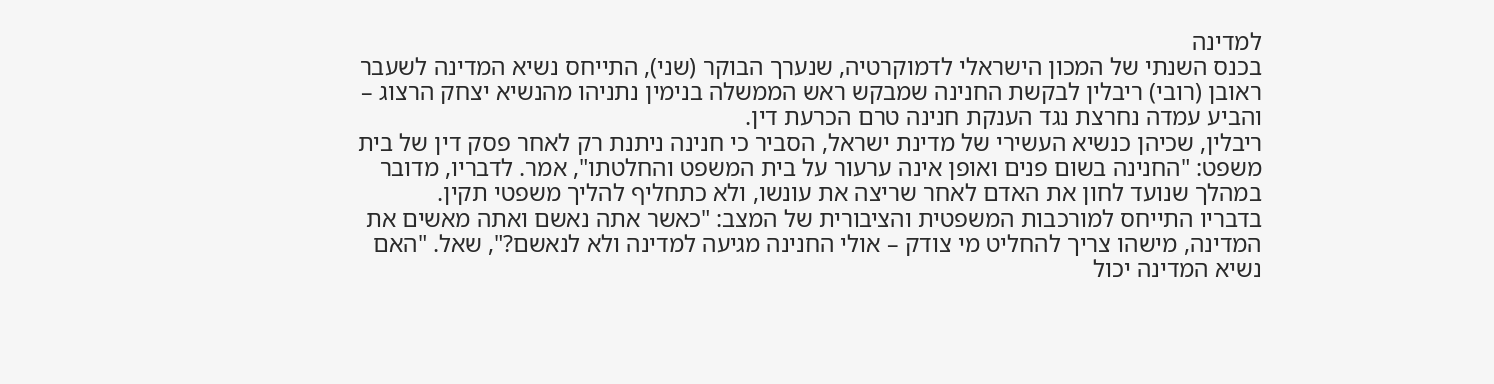למדינה
בכנס השנתי של המכון הישראלי לדמוקרטיה, שנערך הבוקר (שני), התייחס נשיא המדינה לשעבר ראובן (רובי) ריבלין לבקשת החנינה שמבקש ראש הממשלה בנימין נתניהו מהנשיא יצחק הרצוג – והביע עמדה נחרצת נגד הענקת חנינה טרם הכרעת דין.
ריבלין, שכיהן כנשיא העשירי של מדינת ישראל, הסביר כי חנינה ניתנת רק לאחר פסק דין של בית משפט: "החנינה בשום פנים ואופן אינה ערעור על בית המשפט והחלטתו", אמר. לדבריו, מדובר במהלך שנועד לחון את האדם לאחר שריצה את עונשו, ולא כתחליף להליך משפטי תקין.
בדבריו התייחס למורכבות המשפטית והציבורית של המצב: "כאשר אתה נאשם ואתה מאשים את המדינה, מישהו צריך להחליט מי צודק – אולי החנינה מגיעה למדינה ולא לנאשם?", שאל. "האם נשיא המדינה יכול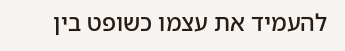להעמיד את עצמו כשופט בין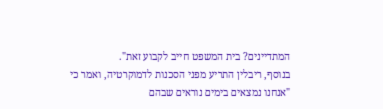המתדיינים? בית המשפט חייב לקבוע זאת".
בנוסף, ריבלין התריע מפני הסכנות לדמוקרטיה, ואמר כי "אנחנו נמצאים בימים נוראים שבהם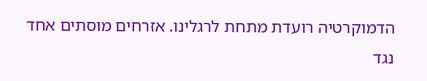הדמוקרטיה רועדת מתחת לרגלינו. אזרחים מוסתים אחד נגד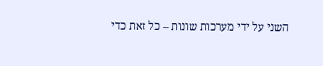השני על ידי מערכות שונות – כל זאת כדי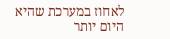לאחוז במערכת שהיא היום יותר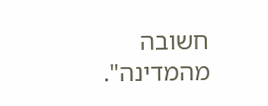חשובה מהמדינה".